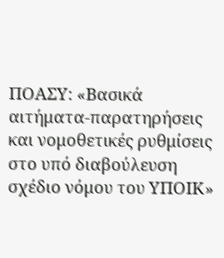ΠΟΑΣΥ: «Βασικά αιτήματα-παρατηρήσεις και νομοθετικές ρυθμίσεις στο υπό διαβούλευση σχέδιο νόμου του ΥΠΟΙΚ»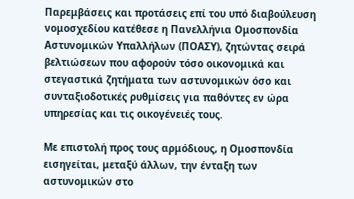Παρεμβάσεις και προτάσεις επί του υπό διαβούλευση νομοσχεδίου κατέθεσε η Πανελλήνια Ομοσπονδία Αστυνομικών Υπαλλήλων (ΠΟΑΣΥ), ζητώντας σειρά βελτιώσεων που αφορούν τόσο οικονομικά και στεγαστικά ζητήματα των αστυνομικών όσο και συνταξιοδοτικές ρυθμίσεις για παθόντες εν ώρα υπηρεσίας και τις οικογένειές τους.

Με επιστολή προς τους αρμόδιους, η Ομοσπονδία εισηγείται, μεταξύ άλλων, την ένταξη των αστυνομικών στο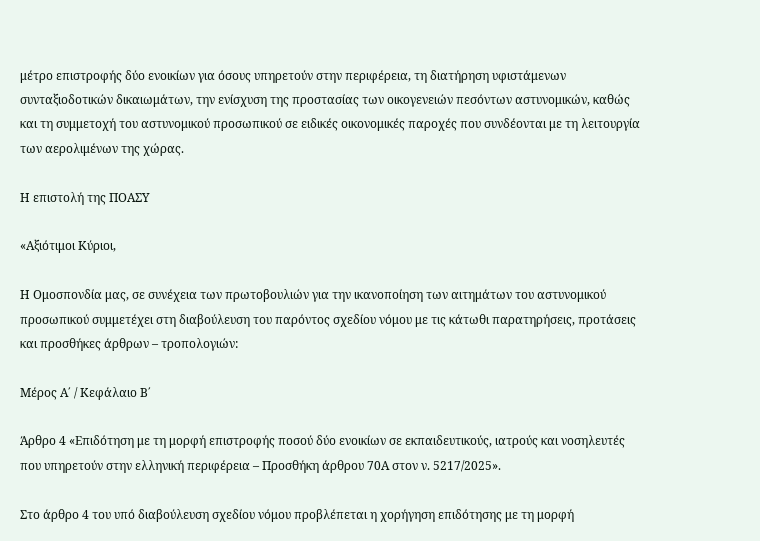μέτρο επιστροφής δύο ενοικίων για όσους υπηρετούν στην περιφέρεια, τη διατήρηση υφιστάμενων συνταξιοδοτικών δικαιωμάτων, την ενίσχυση της προστασίας των οικογενειών πεσόντων αστυνομικών, καθώς και τη συμμετοχή του αστυνομικού προσωπικού σε ειδικές οικονομικές παροχές που συνδέονται με τη λειτουργία των αερολιμένων της χώρας.

Η επιστολή της ΠΟΑΣΥ

«Αξιότιμοι Κύριοι,

Η Ομοσπονδία μας, σε συνέχεια των πρωτοβουλιών για την ικανοποίηση των αιτημάτων του αστυνομικού προσωπικού συμμετέχει στη διαβούλευση του παρόντος σχεδίου νόμου με τις κάτωθι παρατηρήσεις, προτάσεις και προσθήκες άρθρων – τροπολογιών:

Μέρος Α΄ / Κεφάλαιο Β΄

Άρθρο 4 «Επιδότηση με τη μορφή επιστροφής ποσού δύο ενοικίων σε εκπαιδευτικούς, ιατρούς και νοσηλευτές που υπηρετούν στην ελληνική περιφέρεια – Προσθήκη άρθρου 70Α στον ν. 5217/2025».

Στο άρθρο 4 του υπό διαβούλευση σχεδίου νόμου προβλέπεται η χορήγηση επιδότησης με τη μορφή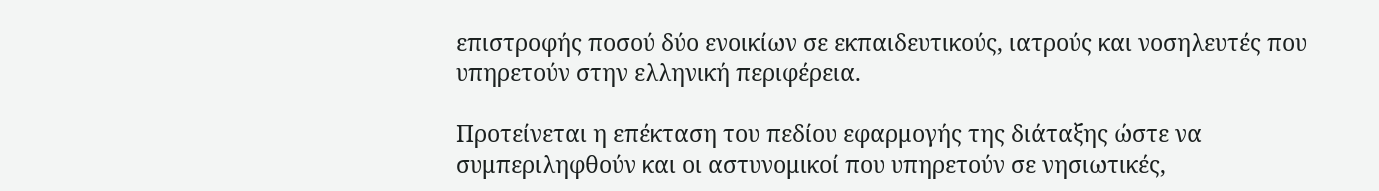επιστροφής ποσού δύο ενοικίων σε εκπαιδευτικούς, ιατρούς και νοσηλευτές που υπηρετούν στην ελληνική περιφέρεια.

Προτείνεται η επέκταση του πεδίου εφαρμογής της διάταξης ώστε να συμπεριληφθούν και οι αστυνομικοί που υπηρετούν σε νησιωτικές,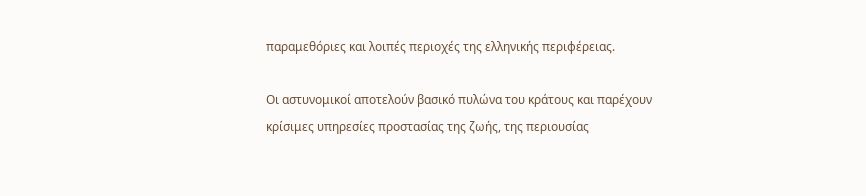παραμεθόριες και λοιπές περιοχές της ελληνικής περιφέρειας.

Οι αστυνομικοί αποτελούν βασικό πυλώνα του κράτους και παρέχουν κρίσιμες υπηρεσίες προστασίας της ζωής, της περιουσίας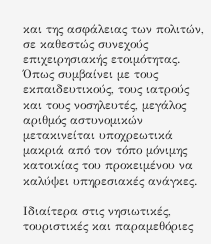και της ασφάλειας των πολιτών, σε καθεστώς συνεχούς επιχειρησιακής ετοιμότητας. Όπως συμβαίνει με τους εκπαιδευτικούς, τους ιατρούς και τους νοσηλευτές, μεγάλος αριθμός αστυνομικών μετακινείται υποχρεωτικά μακριά από τον τόπο μόνιμης κατοικίας του προκειμένου να καλύψει υπηρεσιακές ανάγκες.

Ιδιαίτερα στις νησιωτικές, τουριστικές και παραμεθόριες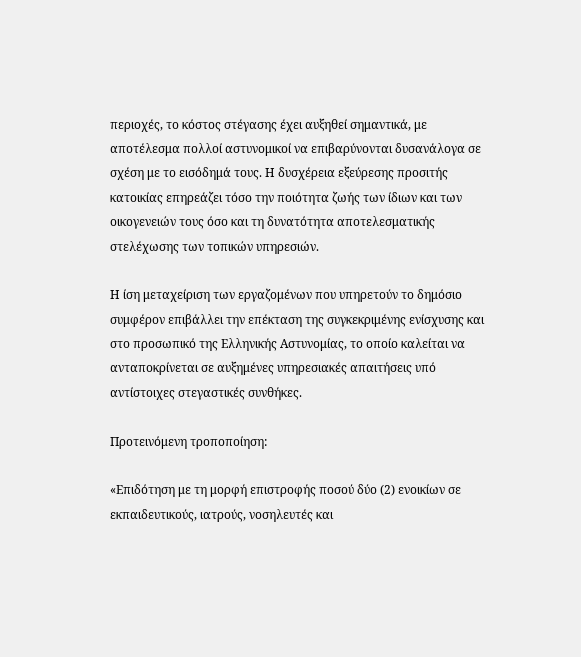περιοχές, το κόστος στέγασης έχει αυξηθεί σημαντικά, με αποτέλεσμα πολλοί αστυνομικοί να επιβαρύνονται δυσανάλογα σε σχέση με το εισόδημά τους. Η δυσχέρεια εξεύρεσης προσιτής κατοικίας επηρεάζει τόσο την ποιότητα ζωής των ίδιων και των οικογενειών τους όσο και τη δυνατότητα αποτελεσματικής στελέχωσης των τοπικών υπηρεσιών.

Η ίση μεταχείριση των εργαζομένων που υπηρετούν το δημόσιο συμφέρον επιβάλλει την επέκταση της συγκεκριμένης ενίσχυσης και στο προσωπικό της Ελληνικής Αστυνομίας, το οποίο καλείται να ανταποκρίνεται σε αυξημένες υπηρεσιακές απαιτήσεις υπό αντίστοιχες στεγαστικές συνθήκες.

Προτεινόμενη τροποποίηση:

«Επιδότηση με τη μορφή επιστροφής ποσού δύο (2) ενοικίων σε εκπαιδευτικούς, ιατρούς, νοσηλευτές και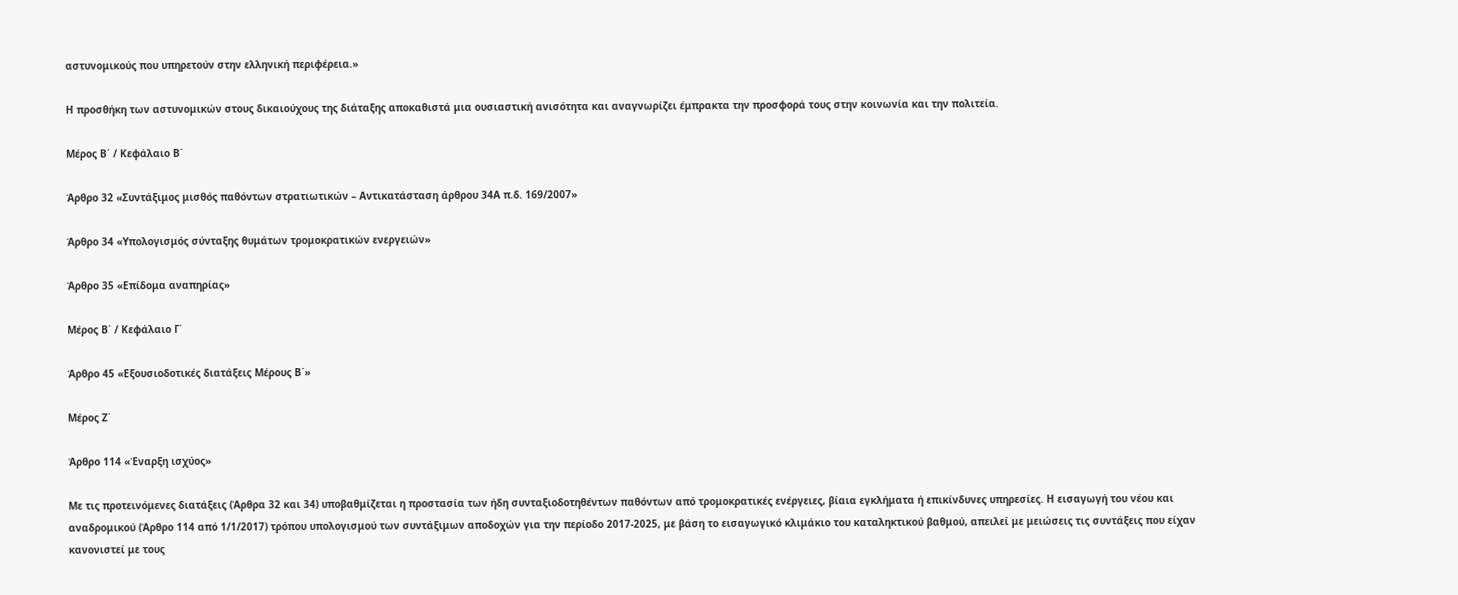αστυνομικούς που υπηρετούν στην ελληνική περιφέρεια.»

Η προσθήκη των αστυνομικών στους δικαιούχους της διάταξης αποκαθιστά μια ουσιαστική ανισότητα και αναγνωρίζει έμπρακτα την προσφορά τους στην κοινωνία και την πολιτεία.

Μέρος Β΄ / Κεφάλαιο Β΄

Άρθρο 32 «Συντάξιμος μισθός παθόντων στρατιωτικών – Αντικατάσταση άρθρου 34Α π.δ. 169/2007»

Άρθρο 34 «Υπολογισμός σύνταξης θυμάτων τρομοκρατικών ενεργειών»

Άρθρο 35 «Επίδομα αναπηρίας»

Μέρος Β΄ / Κεφάλαιο Γ΄

Άρθρο 45 «Εξουσιοδοτικές διατάξεις Μέρους Β΄»

Μέρος Ζ΄

Άρθρο 114 «Έναρξη ισχύος»

Με τις προτεινόμενες διατάξεις (Άρθρα 32 και 34) υποβαθμίζεται η προστασία των ήδη συνταξιοδοτηθέντων παθόντων από τρομοκρατικές ενέργειες, βίαια εγκλήματα ή επικίνδυνες υπηρεσίες. Η εισαγωγή του νέου και αναδρομικού (Άρθρο 114 από 1/1/2017) τρόπου υπολογισμού των συντάξιμων αποδοχών για την περίοδο 2017-2025, με βάση το εισαγωγικό κλιμάκιο του καταληκτικού βαθμού, απειλεί με μειώσεις τις συντάξεις που είχαν κανονιστεί με τους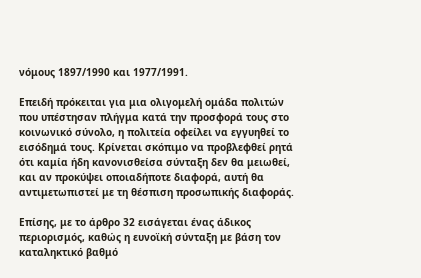νόμους 1897/1990 και 1977/1991.

Επειδή πρόκειται για μια ολιγομελή ομάδα πολιτών που υπέστησαν πλήγμα κατά την προσφορά τους στο κοινωνικό σύνολο, η πολιτεία οφείλει να εγγυηθεί το εισόδημά τους. Κρίνεται σκόπιμο να προβλεφθεί ρητά ότι καμία ήδη κανονισθείσα σύνταξη δεν θα μειωθεί, και αν προκύψει οποιαδήποτε διαφορά, αυτή θα αντιμετωπιστεί με τη θέσπιση προσωπικής διαφοράς.

Επίσης, με το άρθρο 32 εισάγεται ένας άδικος περιορισμός, καθώς η ευνοϊκή σύνταξη με βάση τον καταληκτικό βαθμό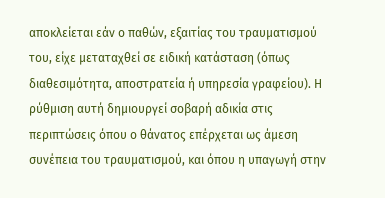αποκλείεται εάν ο παθών, εξαιτίας του τραυματισμού του, είχε μεταταχθεί σε ειδική κατάσταση (όπως διαθεσιμότητα, αποστρατεία ή υπηρεσία γραφείου). Η ρύθμιση αυτή δημιουργεί σοβαρή αδικία στις περιπτώσεις όπου ο θάνατος επέρχεται ως άμεση συνέπεια του τραυματισμού, και όπου η υπαγωγή στην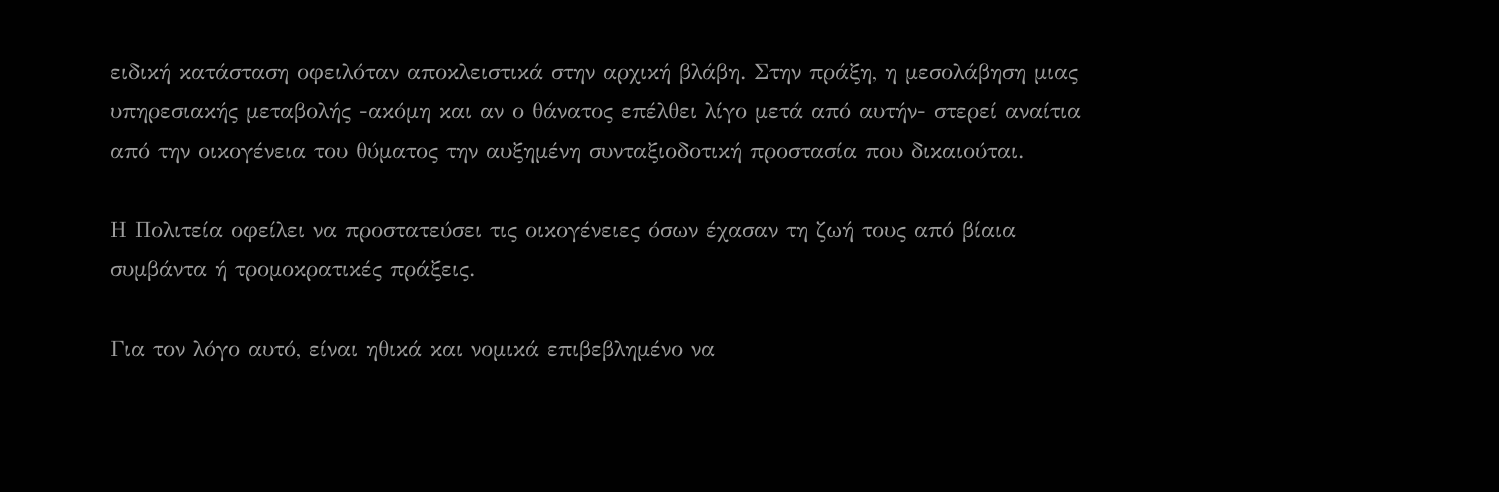ειδική κατάσταση οφειλόταν αποκλειστικά στην αρχική βλάβη. Στην πράξη, η μεσολάβηση μιας υπηρεσιακής μεταβολής -ακόμη και αν ο θάνατος επέλθει λίγο μετά από αυτήν- στερεί αναίτια από την οικογένεια του θύματος την αυξημένη συνταξιοδοτική προστασία που δικαιούται.

Η Πολιτεία οφείλει να προστατεύσει τις οικογένειες όσων έχασαν τη ζωή τους από βίαια συμβάντα ή τρομοκρατικές πράξεις.

Για τον λόγο αυτό, είναι ηθικά και νομικά επιβεβλημένο να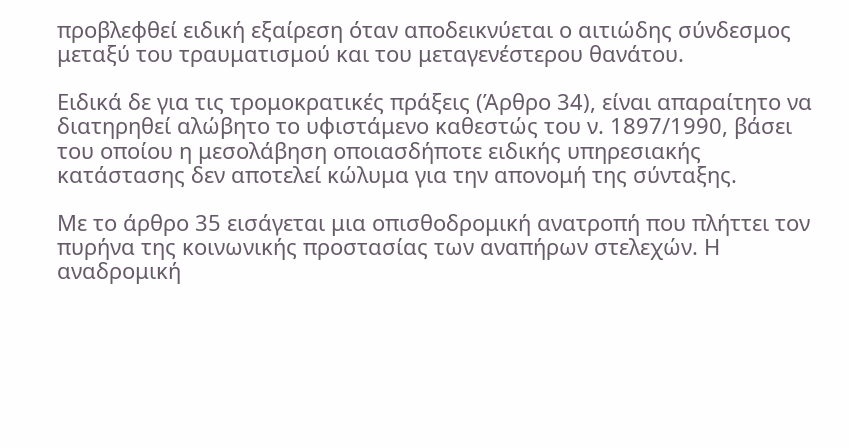προβλεφθεί ειδική εξαίρεση όταν αποδεικνύεται ο αιτιώδης σύνδεσμος μεταξύ του τραυματισμού και του μεταγενέστερου θανάτου.

Ειδικά δε για τις τρομοκρατικές πράξεις (Άρθρο 34), είναι απαραίτητο να διατηρηθεί αλώβητο το υφιστάμενο καθεστώς του ν. 1897/1990, βάσει του οποίου η μεσολάβηση οποιασδήποτε ειδικής υπηρεσιακής κατάστασης δεν αποτελεί κώλυμα για την απονομή της σύνταξης.

Με το άρθρο 35 εισάγεται μια οπισθοδρομική ανατροπή που πλήττει τον πυρήνα της κοινωνικής προστασίας των αναπήρων στελεχών. Η αναδρομική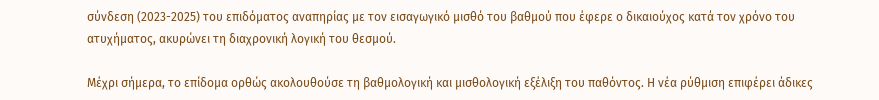σύνδεση (2023-2025) του επιδόματος αναπηρίας με τον εισαγωγικό μισθό του βαθμού που έφερε ο δικαιούχος κατά τον χρόνο του ατυχήματος, ακυρώνει τη διαχρονική λογική του θεσμού.

Μέχρι σήμερα, το επίδομα ορθώς ακολουθούσε τη βαθμολογική και μισθολογική εξέλιξη του παθόντος. Η νέα ρύθμιση επιφέρει άδικες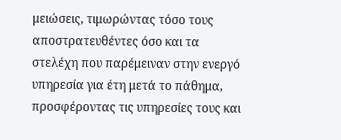μειώσεις, τιμωρώντας τόσο τους αποστρατευθέντες όσο και τα στελέχη που παρέμειναν στην ενεργό υπηρεσία για έτη μετά το πάθημα, προσφέροντας τις υπηρεσίες τους και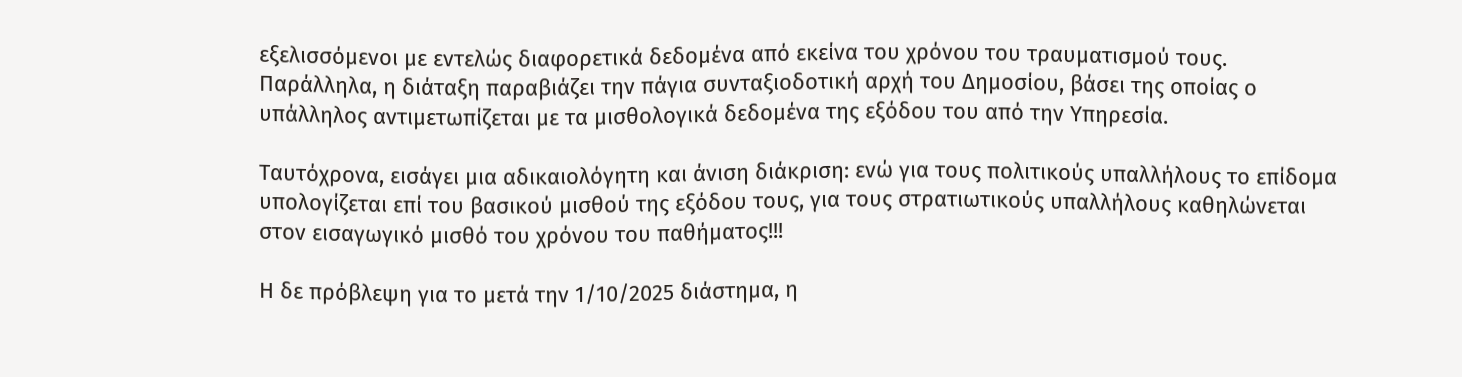εξελισσόμενοι με εντελώς διαφορετικά δεδομένα από εκείνα του χρόνου του τραυματισμού τους. Παράλληλα, η διάταξη παραβιάζει την πάγια συνταξιοδοτική αρχή του Δημοσίου, βάσει της οποίας ο υπάλληλος αντιμετωπίζεται με τα μισθολογικά δεδομένα της εξόδου του από την Υπηρεσία.

Ταυτόχρονα, εισάγει μια αδικαιολόγητη και άνιση διάκριση: ενώ για τους πολιτικούς υπαλλήλους το επίδομα υπολογίζεται επί του βασικού μισθού της εξόδου τους, για τους στρατιωτικούς υπαλλήλους καθηλώνεται στον εισαγωγικό μισθό του χρόνου του παθήματος!!!

Η δε πρόβλεψη για το μετά την 1/10/2025 διάστημα, η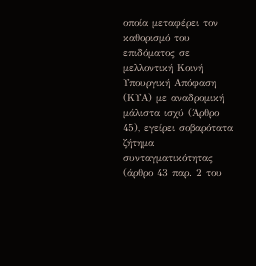οποία μεταφέρει τον καθορισμό του επιδόματος σε μελλοντική Κοινή Υπουργική Απόφαση (ΚΥΑ) με αναδρομική μάλιστα ισχύ (Άρθρο 45), εγείρει σοβαρότατα ζήτημα συνταγματικότητας (άρθρο 43 παρ. 2 του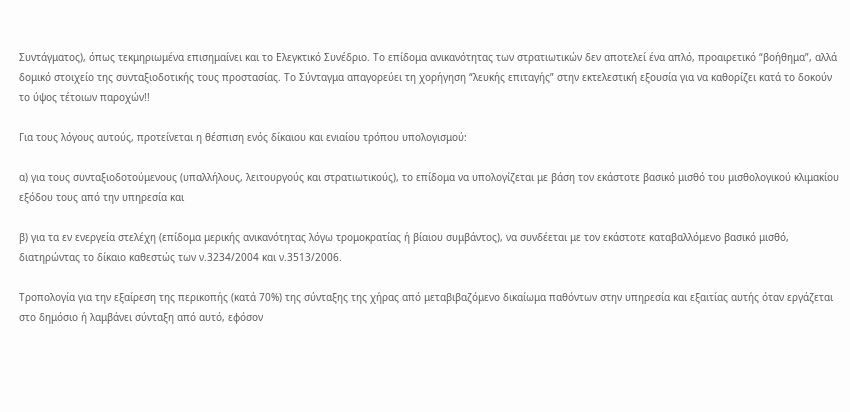Συντάγματος), όπως τεκμηριωμένα επισημαίνει και το Ελεγκτικό Συνέδριο. Το επίδομα ανικανότητας των στρατιωτικών δεν αποτελεί ένα απλό, προαιρετικό “βοήθημα”, αλλά δομικό στοιχείο της συνταξιοδοτικής τους προστασίας. Το Σύνταγμα απαγορεύει τη χορήγηση “λευκής επιταγής” στην εκτελεστική εξουσία για να καθορίζει κατά το δοκούν το ύψος τέτοιων παροχών!!

Για τους λόγους αυτούς, προτείνεται η θέσπιση ενός δίκαιου και ενιαίου τρόπου υπολογισμού:

α) για τους συνταξιοδοτούμενους (υπαλλήλους, λειτουργούς και στρατιωτικούς), το επίδομα να υπολογίζεται με βάση τον εκάστοτε βασικό μισθό του μισθολογικού κλιμακίου εξόδου τους από την υπηρεσία και

β) για τα εν ενεργεία στελέχη (επίδομα μερικής ανικανότητας λόγω τρομοκρατίας ή βίαιου συμβάντος), να συνδέεται με τον εκάστοτε καταβαλλόμενο βασικό μισθό, διατηρώντας το δίκαιο καθεστώς των ν.3234/2004 και ν.3513/2006.

Τροπολογία για την εξαίρεση της περικοπής (κατά 70%) της σύνταξης της χήρας από μεταβιβαζόμενο δικαίωμα παθόντων στην υπηρεσία και εξαιτίας αυτής όταν εργάζεται στο δημόσιο ή λαμβάνει σύνταξη από αυτό, εφόσον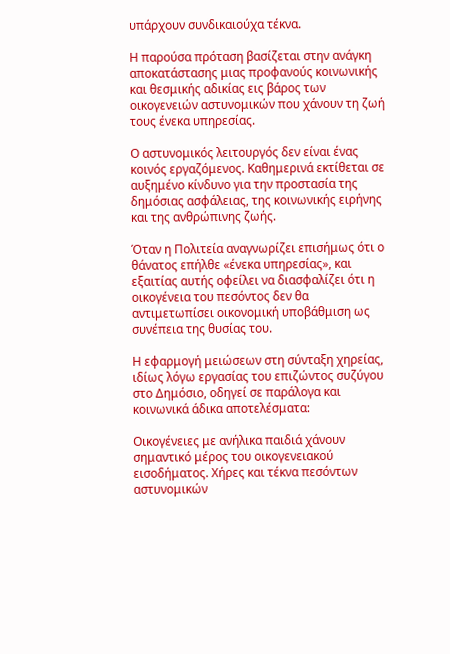υπάρχουν συνδικαιούχα τέκνα.

Η παρούσα πρόταση βασίζεται στην ανάγκη αποκατάστασης μιας προφανούς κοινωνικής και θεσμικής αδικίας εις βάρος των οικογενειών αστυνομικών που χάνουν τη ζωή τους ένεκα υπηρεσίας.

Ο αστυνομικός λειτουργός δεν είναι ένας κοινός εργαζόμενος. Καθημερινά εκτίθεται σε αυξημένο κίνδυνο για την προστασία της δημόσιας ασφάλειας, της κοινωνικής ειρήνης και της ανθρώπινης ζωής.

Όταν η Πολιτεία αναγνωρίζει επισήμως ότι ο θάνατος επήλθε «ένεκα υπηρεσίας», και εξαιτίας αυτής οφείλει να διασφαλίζει ότι η οικογένεια του πεσόντος δεν θα αντιμετωπίσει οικονομική υποβάθμιση ως συνέπεια της θυσίας του.

Η εφαρμογή μειώσεων στη σύνταξη χηρείας, ιδίως λόγω εργασίας του επιζώντος συζύγου στο Δημόσιο, οδηγεί σε παράλογα και κοινωνικά άδικα αποτελέσματα:

Οικογένειες με ανήλικα παιδιά χάνουν σημαντικό μέρος του οικογενειακού εισοδήματος. Χήρες και τέκνα πεσόντων αστυνομικών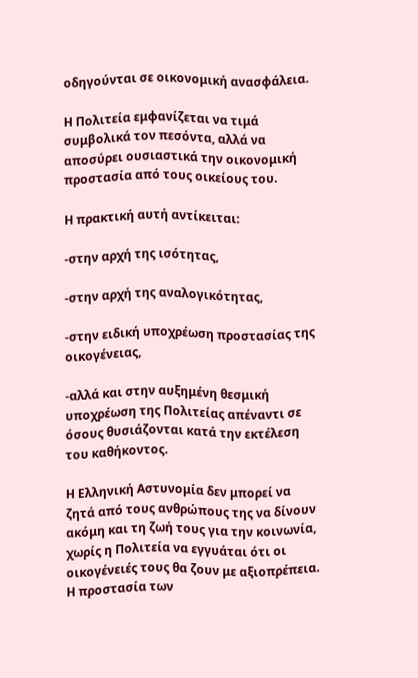οδηγούνται σε οικονομική ανασφάλεια.

Η Πολιτεία εμφανίζεται να τιμά συμβολικά τον πεσόντα, αλλά να αποσύρει ουσιαστικά την οικονομική προστασία από τους οικείους του.

Η πρακτική αυτή αντίκειται:

-στην αρχή της ισότητας,

-στην αρχή της αναλογικότητας,

-στην ειδική υποχρέωση προστασίας της οικογένειας,

-αλλά και στην αυξημένη θεσμική υποχρέωση της Πολιτείας απέναντι σε όσους θυσιάζονται κατά την εκτέλεση του καθήκοντος.

Η Ελληνική Αστυνομία δεν μπορεί να ζητά από τους ανθρώπους της να δίνουν ακόμη και τη ζωή τους για την κοινωνία, χωρίς η Πολιτεία να εγγυάται ότι οι οικογένειές τους θα ζουν με αξιοπρέπεια. Η προστασία των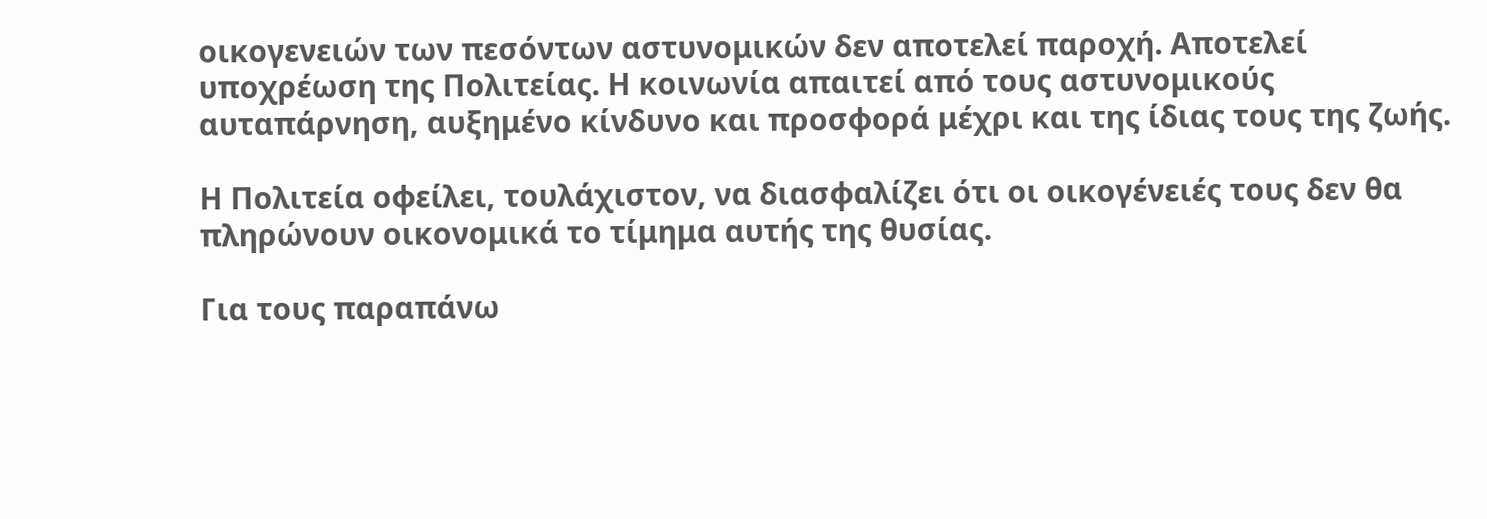οικογενειών των πεσόντων αστυνομικών δεν αποτελεί παροχή. Αποτελεί υποχρέωση της Πολιτείας. Η κοινωνία απαιτεί από τους αστυνομικούς αυταπάρνηση, αυξημένο κίνδυνο και προσφορά μέχρι και της ίδιας τους της ζωής.

Η Πολιτεία οφείλει, τουλάχιστον, να διασφαλίζει ότι οι οικογένειές τους δεν θα πληρώνουν οικονομικά το τίμημα αυτής της θυσίας.

Για τους παραπάνω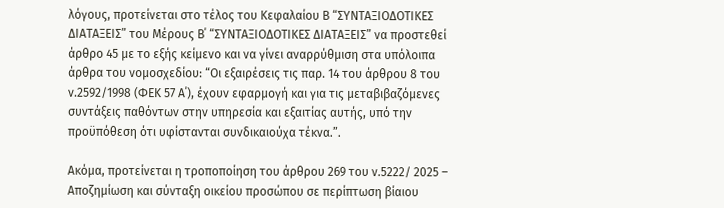λόγους, προτείνεται στο τέλος του Κεφαλαίου Β “ΣΥΝΤΑΞΙΟΔΟΤΙΚΕΣ ΔΙΑΤΑΞΕΙΣ” του Μέρους Β΄ “ΣΥΝΤΑΞΙΟΔΟΤΙΚΕΣ ΔΙΑΤΑΞΕΙΣ” να προστεθεί άρθρο 45 με το εξής κείμενο και να γίνει αναρρύθμιση στα υπόλοιπα άρθρα του νομοσχεδίου: “Οι εξαιρέσεις τις παρ. 14 του άρθρου 8 του ν.2592/1998 (ΦΕΚ 57 Α΄), έχουν εφαρμογή και για τις μεταβιβαζόμενες συντάξεις παθόντων στην υπηρεσία και εξαιτίας αυτής, υπό την προϋπόθεση ότι υφίστανται συνδικαιούχα τέκνα.”.

Ακόμα, προτείνεται η τροποποίηση του άρθρου 269 του ν.5222/ 2025 – Αποζημίωση και σύνταξη οικείου προσώπου σε περίπτωση βίαιου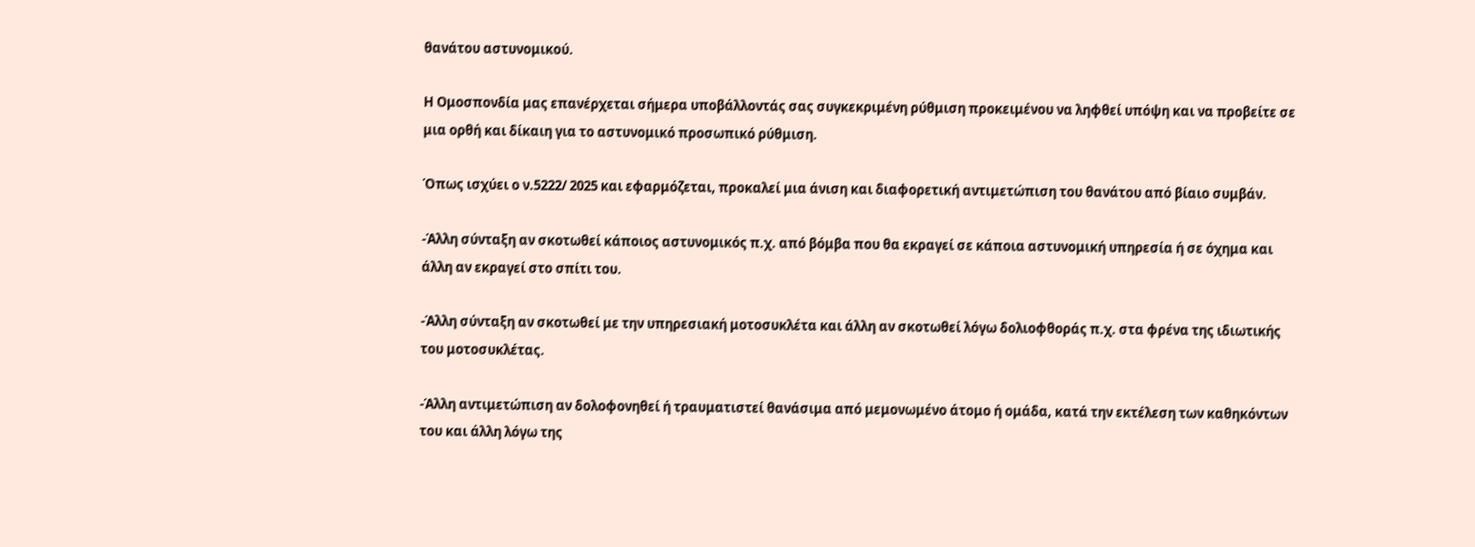θανάτου αστυνομικού.

Η Ομοσπονδία μας επανέρχεται σήμερα υποβάλλοντάς σας συγκεκριμένη ρύθμιση προκειμένου να ληφθεί υπόψη και να προβείτε σε μια ορθή και δίκαιη για το αστυνομικό προσωπικό ρύθμιση.

Όπως ισχύει ο ν.5222/ 2025 και εφαρμόζεται, προκαλεί μια άνιση και διαφορετική αντιμετώπιση του θανάτου από βίαιο συμβάν.

-Άλλη σύνταξη αν σκοτωθεί κάποιος αστυνομικός π.χ. από βόμβα που θα εκραγεί σε κάποια αστυνομική υπηρεσία ή σε όχημα και άλλη αν εκραγεί στο σπίτι του.

-Άλλη σύνταξη αν σκοτωθεί με την υπηρεσιακή μοτοσυκλέτα και άλλη αν σκοτωθεί λόγω δολιοφθοράς π.χ. στα φρένα της ιδιωτικής του μοτοσυκλέτας.

-Άλλη αντιμετώπιση αν δολοφονηθεί ή τραυματιστεί θανάσιμα από μεμονωμένο άτομο ή ομάδα, κατά την εκτέλεση των καθηκόντων του και άλλη λόγω της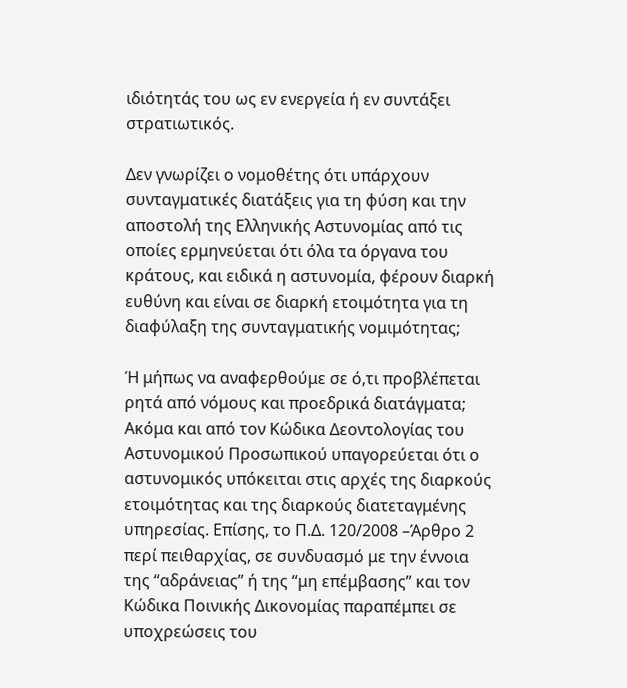ιδιότητάς του ως εν ενεργεία ή εν συντάξει στρατιωτικός.

Δεν γνωρίζει ο νομοθέτης ότι υπάρχουν συνταγματικές διατάξεις για τη φύση και την αποστολή της Ελληνικής Αστυνομίας από τις οποίες ερμηνεύεται ότι όλα τα όργανα του κράτους, και ειδικά η αστυνομία, φέρουν διαρκή ευθύνη και είναι σε διαρκή ετοιμότητα για τη διαφύλαξη της συνταγματικής νομιμότητας;

Ή μήπως να αναφερθούμε σε ό,τι προβλέπεται ρητά από νόμους και προεδρικά διατάγματα; Ακόμα και από τον Κώδικα Δεοντολογίας του Αστυνομικού Προσωπικού υπαγορεύεται ότι ο αστυνομικός υπόκειται στις αρχές της διαρκούς ετοιμότητας και της διαρκούς διατεταγμένης υπηρεσίας. Επίσης, το Π.Δ. 120/2008 –Άρθρο 2 περί πειθαρχίας, σε συνδυασμό με την έννοια της “αδράνειας” ή της “μη επέμβασης” και τον Κώδικα Ποινικής Δικονομίας παραπέμπει σε υποχρεώσεις του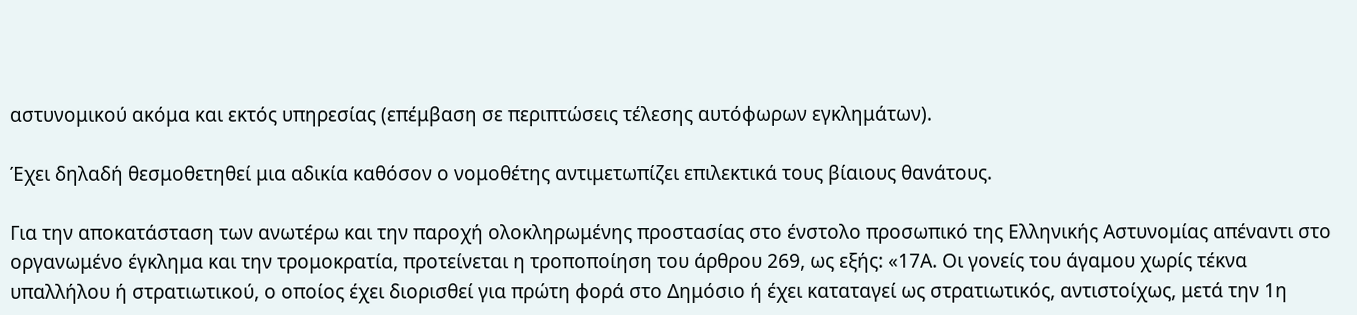αστυνομικού ακόμα και εκτός υπηρεσίας (επέμβαση σε περιπτώσεις τέλεσης αυτόφωρων εγκλημάτων).

Έχει δηλαδή θεσμοθετηθεί μια αδικία καθόσον ο νομοθέτης αντιμετωπίζει επιλεκτικά τους βίαιους θανάτους.

Για την αποκατάσταση των ανωτέρω και την παροχή ολοκληρωμένης προστασίας στο ένστολο προσωπικό της Ελληνικής Αστυνομίας απέναντι στο οργανωμένο έγκλημα και την τρομοκρατία, προτείνεται η τροποποίηση του άρθρου 269, ως εξής: «17Α. Οι γονείς του άγαμου χωρίς τέκνα υπαλλήλου ή στρατιωτικού, ο οποίος έχει διορισθεί για πρώτη φορά στο Δημόσιο ή έχει καταταγεί ως στρατιωτικός, αντιστοίχως, μετά την 1η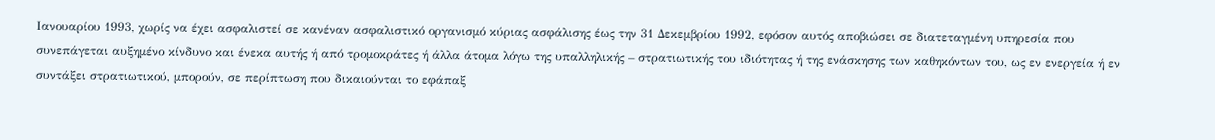Ιανουαρίου 1993, χωρίς να έχει ασφαλιστεί σε κανέναν ασφαλιστικό οργανισμό κύριας ασφάλισης έως την 31 Δεκεμβρίου 1992, εφόσον αυτός αποβιώσει σε διατεταγμένη υπηρεσία που συνεπάγεται αυξημένο κίνδυνο και ένεκα αυτής ή από τρομοκράτες ή άλλα άτομα λόγω της υπαλληλικής – στρατιωτικής του ιδιότητας ή της ενάσκησης των καθηκόντων του, ως εν ενεργεία ή εν συντάξει στρατιωτικού, μπορούν, σε περίπτωση που δικαιούνται το εφάπαξ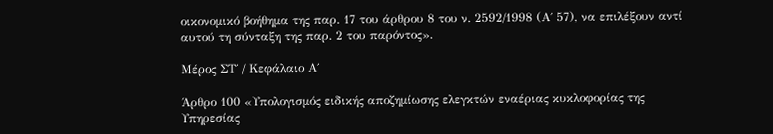οικονομικό βοήθημα της παρ. 17 του άρθρου 8 του ν. 2592/1998 (Α΄ 57), να επιλέξουν αντί αυτού τη σύνταξη της παρ. 2 του παρόντος».

Μέρος ΣΤ΄ / Κεφάλαιο Α΄

Άρθρο 100 «Υπολογισμός ειδικής αποζημίωσης ελεγκτών εναέριας κυκλοφορίας της Υπηρεσίας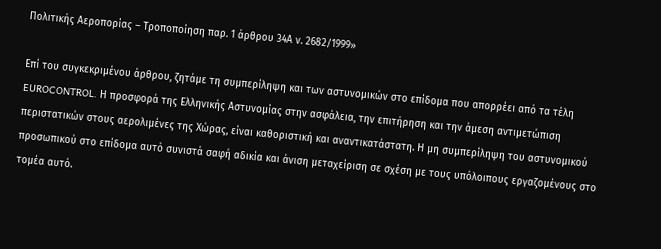Πολιτικής Αεροπορίας – Τροποποίηση παρ. 1 άρθρου 34Α ν. 2682/1999»

Επί του συγκεκριμένου άρθρου, ζητάμε τη συμπερίληψη και των αστυνομικών στο επίδομα που απορρέει από τα τέλη EUROCONTROL. Η προσφορά της Ελληνικής Αστυνομίας στην ασφάλεια, την επιτήρηση και την άμεση αντιμετώπιση περιστατικών στους αερολιμένες της Χώρας, είναι καθοριστική και αναντικατάστατη. Η μη συμπερίληψη του αστυνομικού προσωπικού στο επίδομα αυτό συνιστά σαφή αδικία και άνιση μεταχείριση σε σχέση με τους υπόλοιπους εργαζομένους στο τομέα αυτό.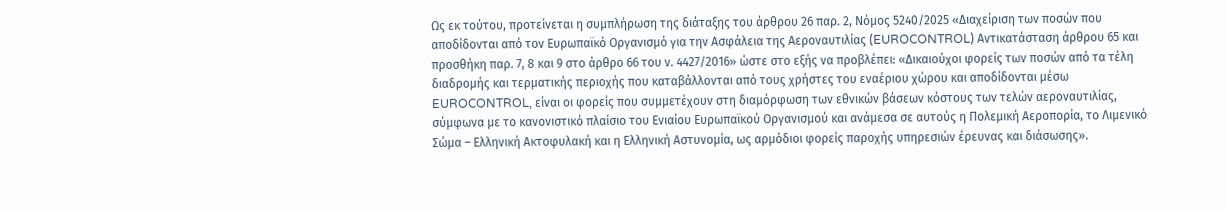Ως εκ τούτου, προτείνεται η συμπλήρωση της διάταξης του άρθρου 26 παρ. 2, Νόμος 5240/2025 «Διαχείριση των ποσών που αποδίδονται από τον Ευρωπαϊκό Οργανισμό για την Ασφάλεια της Αεροναυτιλίας (EUROCONTROL) Αντικατάσταση άρθρου 65 και προσθήκη παρ. 7, 8 και 9 στο άρθρο 66 του ν. 4427/2016» ώστε στο εξής να προβλέπει: «Δικαιούχοι φορείς των ποσών από τα τέλη διαδρομής και τερματικής περιοχής που καταβάλλονται από τους χρήστες του εναέριου χώρου και αποδίδονται μέσω EUROCONTROL, είναι οι φορείς που συμμετέχουν στη διαμόρφωση των εθνικών βάσεων κόστους των τελών αεροναυτιλίας, σύμφωνα με το κανονιστικό πλαίσιο του Ενιαίου Ευρωπαϊκού Οργανισμού και ανάμεσα σε αυτούς η Πολεμική Αεροπορία, το Λιμενικό Σώμα – Ελληνική Ακτοφυλακή και η Ελληνική Αστυνομία, ως αρμόδιοι φορείς παροχής υπηρεσιών έρευνας και διάσωσης».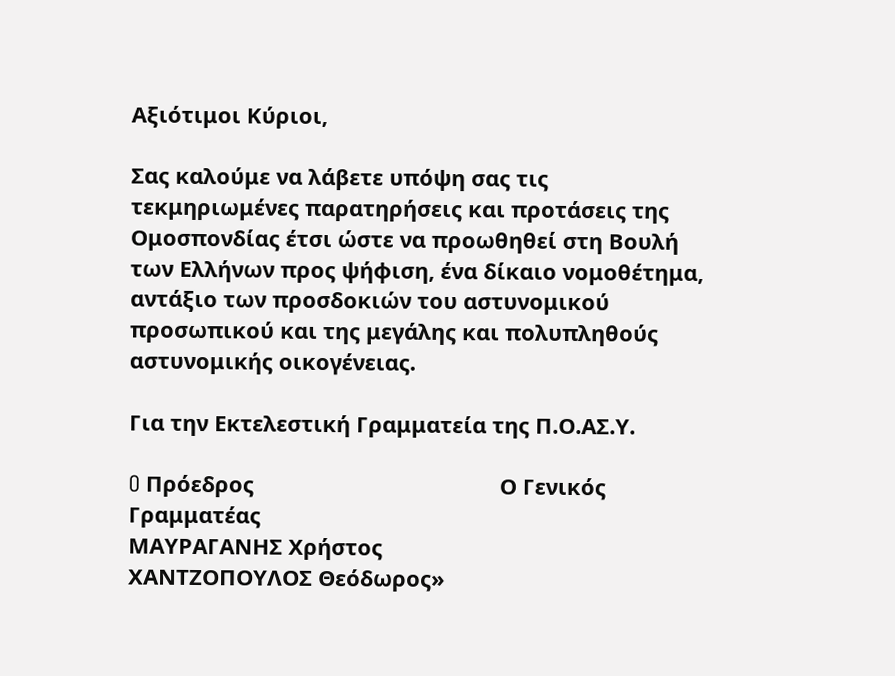Αξιότιμοι Κύριοι,

Σας καλούμε να λάβετε υπόψη σας τις τεκμηριωμένες παρατηρήσεις και προτάσεις της Ομοσπονδίας έτσι ώστε να προωθηθεί στη Βουλή των Ελλήνων προς ψήφιση, ένα δίκαιο νομοθέτημα, αντάξιο των προσδοκιών του αστυνομικού προσωπικού και της μεγάλης και πολυπληθούς αστυνομικής οικογένειας.

Για την Εκτελεστική Γραμματεία της Π.Ο.ΑΣ.Υ.

O Πρόεδρος                                         Ο Γενικός Γραμματέας
ΜΑΥΡΑΓΑΝΗΣ Χρήστος                          ΧΑΝΤΖΟΠΟΥΛΟΣ Θεόδωρος»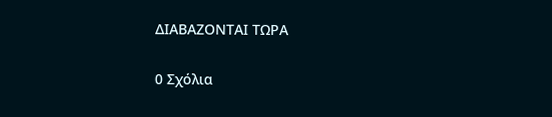ΔΙΑΒΑΖΟΝΤΑΙ ΤΩΡΑ

0 Σχόλια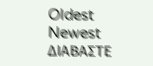Oldest
Newest
ΔΙΑΒΑΣΤΕ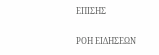ΕΠΙΣΗΣ

ΡΟΗ ΕΙΔΗΣΕΩΝ